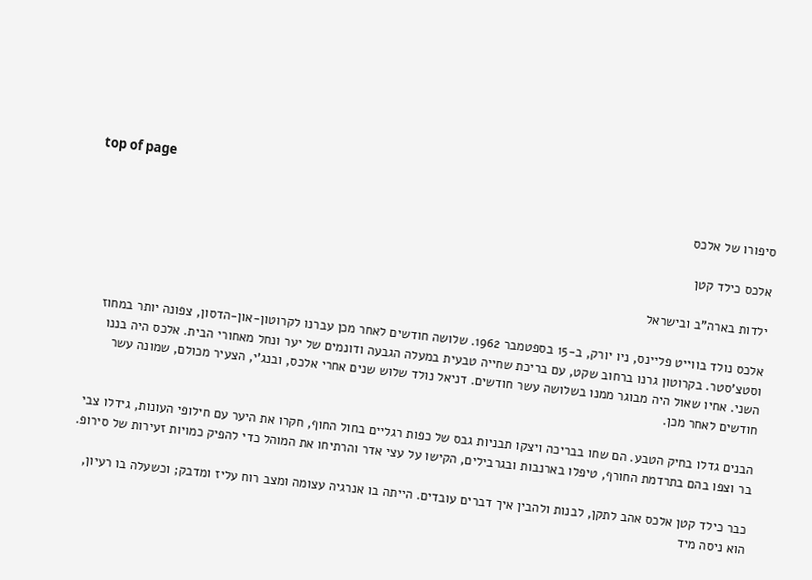top of page

סיפורו של אלכס

אלכס כילד קטן

ילדות בארה"ב ובישראל

אלכס נולד בווייט פליינס, ניו יורק, ב-15 בספטמבר 1962. שלושה חודשים לאחר מכן עברנו לקרוטון-און-הדסון, צפונה יותר במחוז וסטצ'סטר. בקרוטון גרנו ברחוב שקט, עם בריכת שחייה טבעית במעלה הגבעה ודונמים של יער ונחל מאחורי הבית. אלכס היה בננו השני. אחיו שאול היה מבוגר ממנו בשלושה עשר חודשים. דניאל נולד שלוש שנים אחרי אלכס, ובנג'י, הצעיר מכולם, שמונה עשר חודשים לאחר מכן.

הבנים גדלו בחיק הטבע. הם שחו בבריכה ויצקו תבניות גבס של כפות רגליים בחול החוף, חקרו את היער עם חילופי העונות, גידלו צבי בר וצפו בהם בתרדמת החורף, טיפלו בארנבות ובגרבילים, הקישו על עצי אדר והרתיחו את המוהל כדי להפיק כמויות זעירות של סירופ.

כבר כילד קטן אלכס אהב לתקן, לבנות ולהבין איך דברים עובדים. הייתה בו אנרגיה עצומה ומצב רוח עליז ומדבק; וכשעלה בו רעיון, הוא ניסה מיד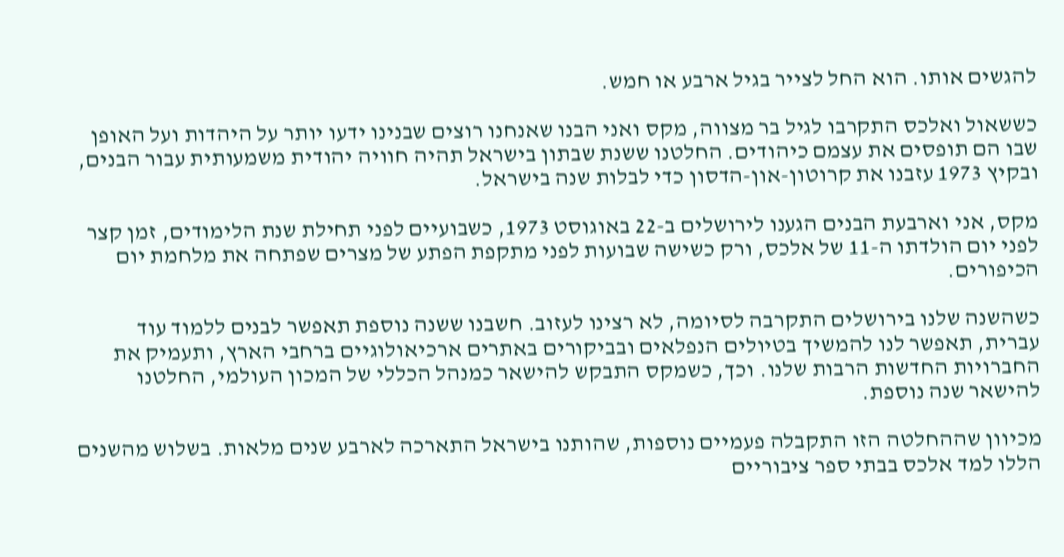להגשים אותו. הוא החל לצייר בגיל ארבע או חמש.

כששאול ואלכס התקרבו לגיל בר מצווה, מקס ואני הבנו שאנחנו רוצים שבנינו ידעו יותר על היהדות ועל האופן שבו הם תופסים את עצמם כיהודים. החלטנו ששנת שבתון בישראל תהיה חוויה יהודית משמעותית עבור הבנים, ובקיץ 1973 עזבנו את קרוטון-און-הדסון כדי לבלות שנה בישראל.

מקס, אני וארבעת הבנים הגענו לירושלים ב-22 באוגוסט 1973, כשבועיים לפני תחילת שנת הלימודים, זמן קצר לפני יום הולדתו ה-11 של אלכס, ורק כשישה שבועות לפני מתקפת הפתע של מצרים שפתחה את מלחמת יום הכיפורים.

כשהשנה שלנו בירושלים התקרבה לסיומה, לא רצינו לעזוב. חשבנו ששנה נוספת תאפשר לבנים ללמוד עוד עברית, תאפשר לנו להמשיך בטיולים הנפלאים ובביקורים באתרים ארכיאולוגיים ברחבי הארץ, ותעמיק את החברויות החדשות הרבות שלנו. וכך, כשמקס התבקש להישאר כמנהל הכללי של המכון העולמי, החלטנו להישאר שנה נוספת.

מכיוון שההחלטה הזו התקבלה פעמיים נוספות, שהותנו בישראל התארכה לארבע שנים מלאות. בשלוש מהשנים הללו למד אלכס בבתי ספר ציבוריים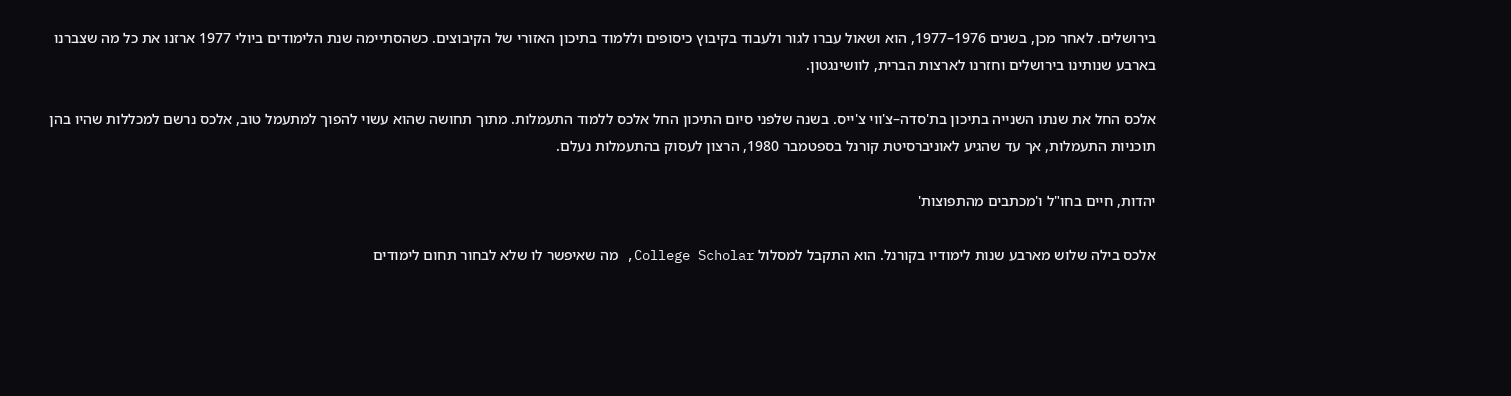בירושלים. לאחר מכן, בשנים 1976–1977, הוא ושאול עברו לגור ולעבוד בקיבוץ כיסופים וללמוד בתיכון האזורי של הקיבוצים. כשהסתיימה שנת הלימודים ביולי 1977 ארזנו את כל מה שצברנו בארבע שנותינו בירושלים וחזרנו לארצות הברית, לוושינגטון.

אלכס החל את שנתו השנייה בתיכון בת'סדה–צ'ווי צ'ייס. בשנה שלפני סיום התיכון החל אלכס ללמוד התעמלות. מתוך תחושה שהוא עשוי להפוך למתעמל טוב, אלכס נרשם למכללות שהיו בהן תוכניות התעמלות, אך עד שהגיע לאוניברסיטת קורנל בספטמבר 1980, הרצון לעסוק בהתעמלות נעלם.

יהדות, חיים בחו"ל ו'מכתבים מהתפוצות'

אלכס בילה שלוש מארבע שנות לימודיו בקורנל. הוא התקבל למסלול College Scholar, מה שאיפשר לו שלא לבחור תחום לימודים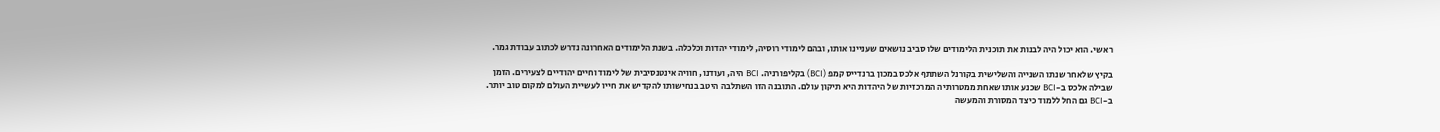ראשי. הוא יכול היה לבנות את תוכנית הלימודים שלו סביב נושאים שעניינו אותו, ובהם לימודי רוסיה, לימודי יהדות וכלכלה. בשנת הלימודים האחרונה נדרש לכתוב עבודת גמר.

בקיץ שלאחר שנתו השנייה והשלישית בקורנל השתתף אלכס במכון ברנדייס קמפ (BCI) בקליפורניה. BCI היה, ועודנו, חוויה אינטנסיבית של לימוד וחיים יהודיים לצעירים. הזמן שבילה אלכס ב-BCI שכנע אותו שאחת ממטרותיה המרכזיות של היהדות היא תיקון עולם. התובנה הזו השתלבה היטב בנחישותו להקדיש את חייו לעשיית העולם למקום טוב יותר. ב-BCI גם החל ללמוד כיצד המסורת והמעשה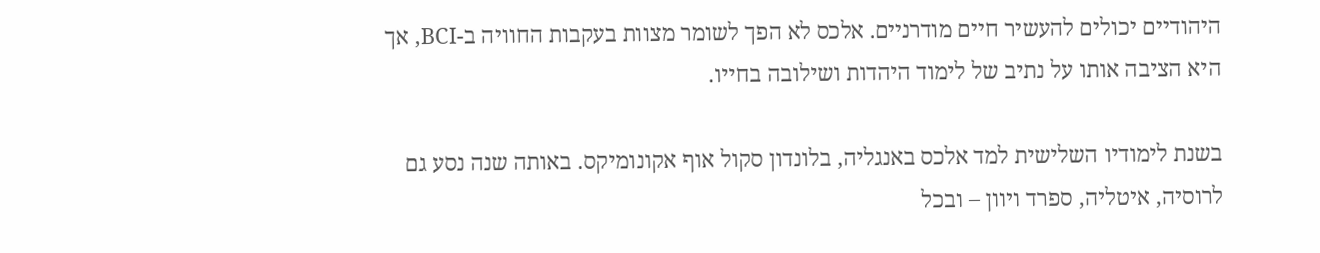היהודיים יכולים להעשיר חיים מודרניים. אלכס לא הפך לשומר מצוות בעקבות החוויה ב-BCI, אך היא הציבה אותו על נתיב של לימוד היהדות ושילובה בחייו.

בשנת לימודיו השלישית למד אלכס באנגליה, בלונדון סקול אוף אקונומיקס. באותה שנה נסע גם לרוסיה, איטליה, ספרד ויוון – ובכל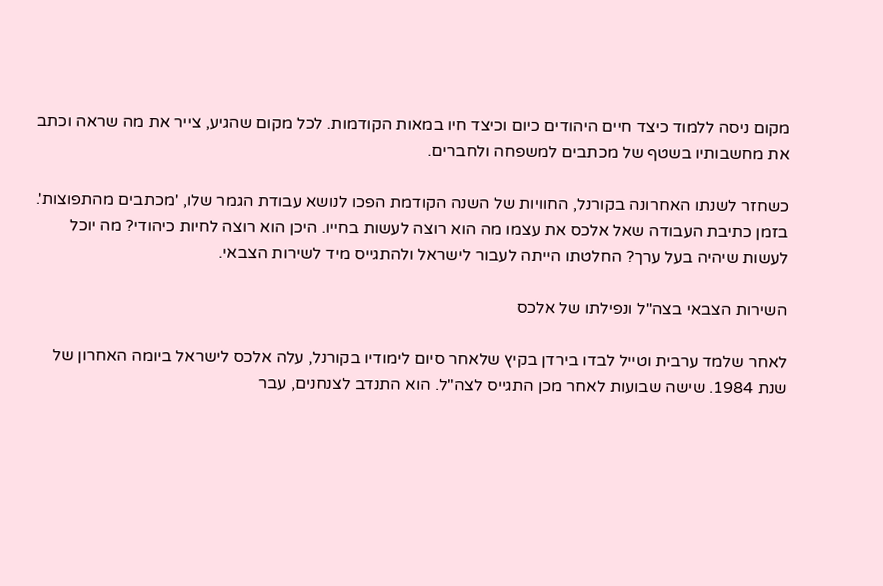מקום ניסה ללמוד כיצד חיים היהודים כיום וכיצד חיו במאות הקודמות. לכל מקום שהגיע, צייר את מה שראה וכתב את מחשבותיו בשטף של מכתבים למשפחה ולחברים.

כשחזר לשנתו האחרונה בקורנל, החוויות של השנה הקודמת הפכו לנושא עבודת הגמר שלו, 'מכתבים מהתפוצות'. בזמן כתיבת העבודה שאל אלכס את עצמו מה הוא רוצה לעשות בחייו. היכן הוא רוצה לחיות כיהודי? מה יוכל לעשות שיהיה בעל ערך? החלטתו הייתה לעבור לישראל ולהתגייס מיד לשירות הצבאי.

השירות הצבאי בצה"ל ונפילתו של אלכס

לאחר שלמד ערבית וטייל לבדו בירדן בקיץ שלאחר סיום לימודיו בקורנל, עלה אלכס לישראל ביומה האחרון של שנת 1984. שישה שבועות לאחר מכן התגייס לצה"ל. הוא התנדב לצנחנים, עבר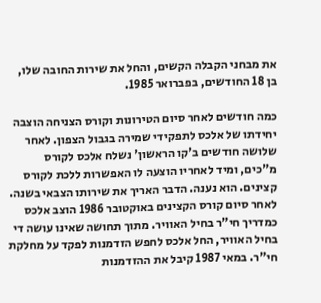את מבחני הקבלה הקשים, והחל את שירות החובה שלו, בן 18 החודשים, בפברואר 1985.

כמה חודשים לאחר סיום הטירונות וקורס הצניחה הוצבה יחידתו של אלכס לתפקידי שמירה בגבול הצפון. לאחר שלושה חודשים ב'קו הראשון' נשלח אלכס לקורס מ"כים, ומיד לאחריו הוצעה לו האפשרות ללכת לקורס קצינים. הוא נענה. הדבר האריך את שירותו הצבאי בשנה. לאחר סיום קורס הקצינים באוקטובר 1986 הוצב אלכס כמדריך חי"ר בחיל האוויר. מתוך תחושה שאינו עושה די בחיל האוויר, החל אלכס לחפש הזדמנות לפקד על מחלקת חי"ר. במאי 1987 קיבל את ההזדמנות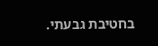בחטיבת גבעתי.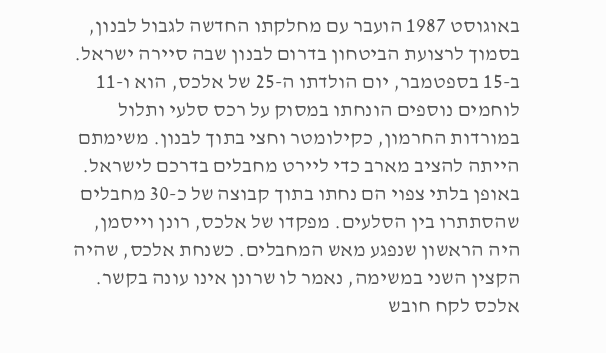באוגוסט 1987 הועבר עם מחלקתו החדשה לגבול לבנון, בסמוך לרצועת הביטחון בדרום לבנון שבה סיירה ישראל. ב-15 בספטמבר, יום הולדתו ה-25 של אלכס, הוא ו-11 לוחמים נוספים הונחתו במסוק על רכס סלעי ותלול במורדות החרמון, כקילומטר וחצי בתוך לבנון. משימתם הייתה להציב מארב כדי ליירט מחבלים בדרכם לישראל. באופן בלתי צפוי הם נחתו בתוך קבוצה של כ-30 מחבלים שהסתתרו בין הסלעים. מפקדו של אלכס, רונן וייסמן, היה הראשון שנפגע מאש המחבלים. כשנחת אלכס, שהיה הקצין השני במשימה, נאמר לו שרונן אינו עונה בקשר. אלכס לקח חובש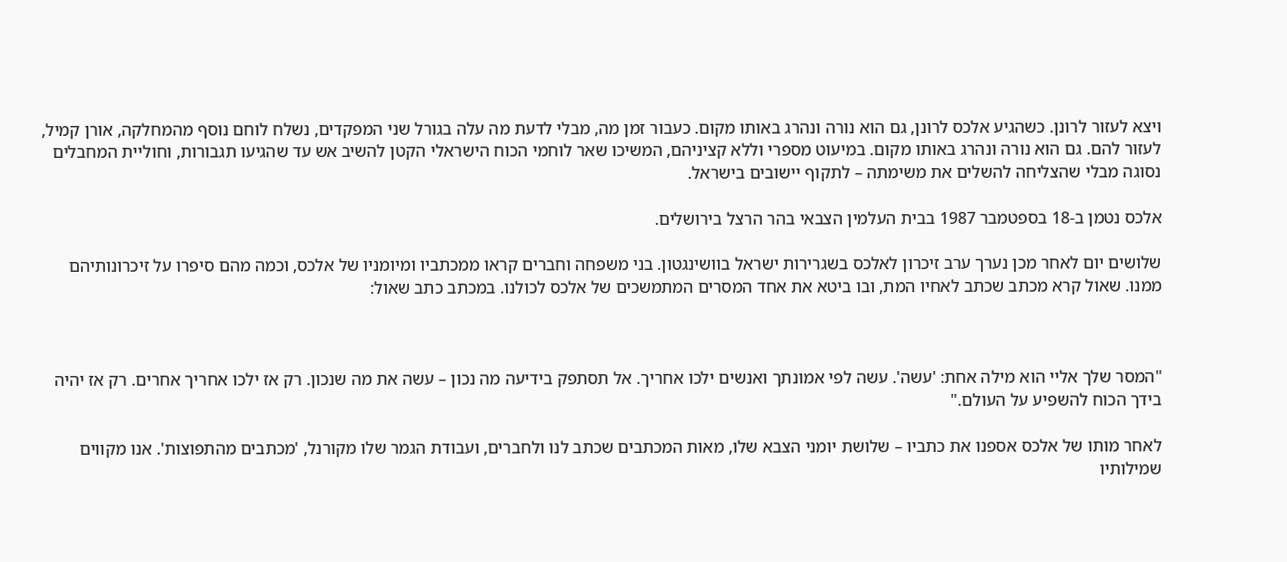ויצא לעזור לרונן. כשהגיע אלכס לרונן, גם הוא נורה ונהרג באותו מקום. כעבור זמן מה, מבלי לדעת מה עלה בגורל שני המפקדים, נשלח לוחם נוסף מהמחלקה, אורן קמיל, לעזור להם. גם הוא נורה ונהרג באותו מקום. במיעוט מספרי וללא קציניהם, המשיכו שאר לוחמי הכוח הישראלי הקטן להשיב אש עד שהגיעו תגבורות, וחוליית המחבלים נסוגה מבלי שהצליחה להשלים את משימתה – לתקוף יישובים בישראל.

אלכס נטמן ב-18 בספטמבר 1987 בבית העלמין הצבאי בהר הרצל בירושלים.

שלושים יום לאחר מכן נערך ערב זיכרון לאלכס בשגרירות ישראל בוושינגטון. בני משפחה וחברים קראו ממכתביו ומיומניו של אלכס, וכמה מהם סיפרו על זיכרונותיהם ממנו. שאול קרא מכתב שכתב לאחיו המת, ובו ביטא את אחד המסרים המתמשכים של אלכס לכולנו. במכתב כתב שאול:



"המסר שלך אליי הוא מילה אחת: 'עשה'. עשה לפי אמונתך ואנשים ילכו אחריך. אל תסתפק בידיעה מה נכון – עשה את מה שנכון. רק אז ילכו אחריך אחרים. רק אז יהיה בידך הכוח להשפיע על העולם."

לאחר מותו של אלכס אספנו את כתביו – שלושת יומני הצבא שלו, מאות המכתבים שכתב לנו ולחברים, ועבודת הגמר שלו מקורנל, 'מכתבים מהתפוצות'. אנו מקווים שמילותיו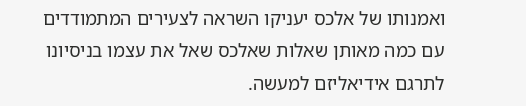ואמנותו של אלכס יעניקו השראה לצעירים המתמודדים עם כמה מאותן שאלות שאלכס שאל את עצמו בניסיונו לתרגם אידיאליזם למעשה.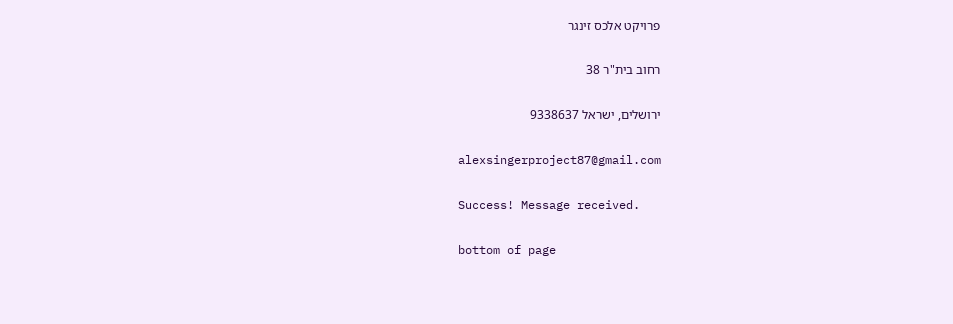פרויקט אלכס זינגר

רחוב בית"ר 38

ירושלים, ישראל 9338637

alexsingerproject87@gmail.com

Success! Message received.

bottom of page